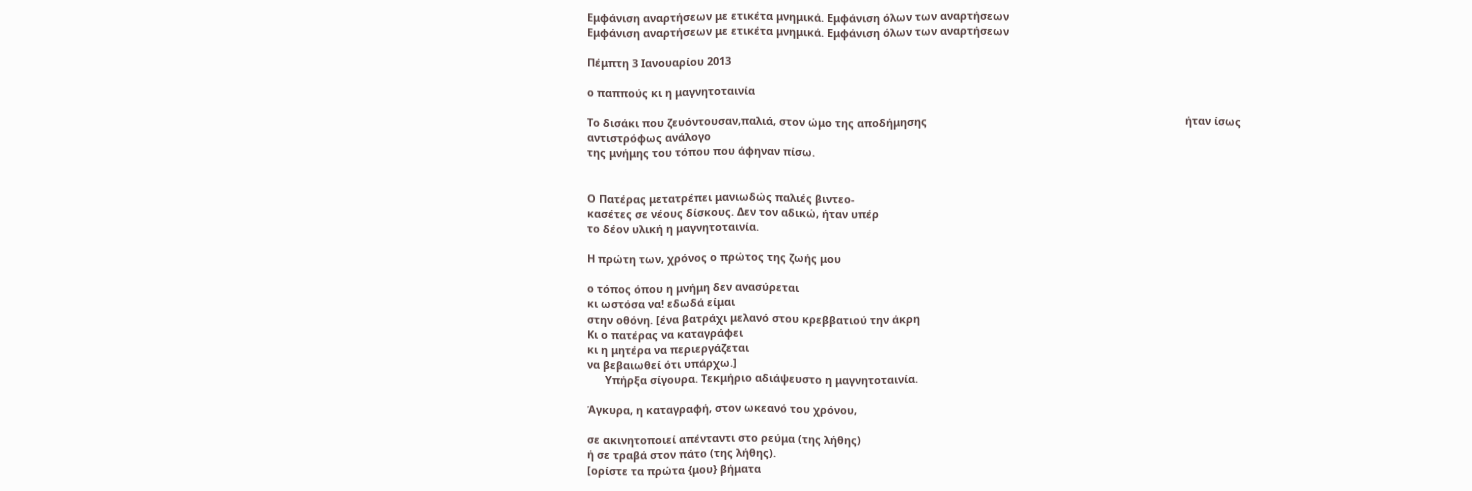Εμφάνιση αναρτήσεων με ετικέτα μνημικά. Εμφάνιση όλων των αναρτήσεων
Εμφάνιση αναρτήσεων με ετικέτα μνημικά. Εμφάνιση όλων των αναρτήσεων

Πέμπτη 3 Ιανουαρίου 2013

ο παππούς κι η μαγνητοταινία

Το δισάκι που ζευόντουσαν,παλιά, στον ώμο της αποδήμησης                                                                                      ήταν ίσως
αντιστρόφως ανάλογο
της μνήμης του τόπου που άφηναν πίσω.


Ο Πατέρας μετατρέπει μανιωδώς παλιές βιντεο-
κασέτες σε νέους δίσκους. Δεν τον αδικώ, ήταν υπέρ
το δέον υλική η μαγνητοταινία.

Η πρώτη των, χρόνος ο πρώτος της ζωής μου

ο τόπος όπου η μνήμη δεν ανασύρεται
κι ωστόσα να! εδωδά είμαι
στην οθόνη. [ένα βατράχι μελανό στου κρεββατιού την άκρη
Κι ο πατέρας να καταγράφει
κι η μητέρα να περιεργάζεται
να βεβαιωθεί ότι υπάρχω.]
      Υπήρξα σίγουρα. Τεκμήριο αδιάψευστο η μαγνητοταινία.

Άγκυρα, η καταγραφή, στον ωκεανό του χρόνου,

σε ακινητοποιεί απένταντι στο ρεύμα (της λήθης)
ή σε τραβά στον πάτο (της λήθης).
[ορίστε τα πρώτα {μου} βήματα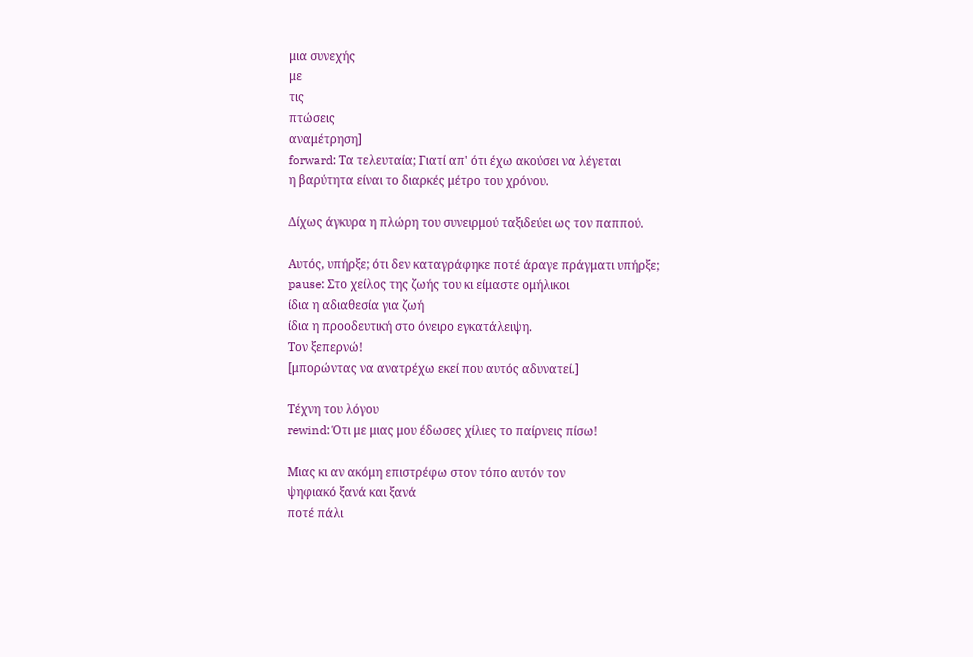μια συνεχής
με
τις
πτώσεις
αναμέτρηση]
forward: Τα τελευταία; Γιατί απ' ότι έχω ακούσει να λέγεται
η βαρύτητα είναι το διαρκές μέτρο του χρόνου.

Δίχως άγκυρα η πλώρη του συνειρμού ταξιδεύει ως τον παππού.

Αυτός, υπήρξε; ότι δεν καταγράφηκε ποτέ άραγε πράγματι υπήρξε;
pause: Στο χείλος της ζωής του κι είμαστε ομήλικοι
ίδια η αδιαθεσία για ζωή
ίδια η προοδευτική στο όνειρο εγκατάλειψη.
Τον ξεπερνώ!
[μπορώντας να ανατρέχω εκεί που αυτός αδυνατεί.]

Τέχνη του λόγου
rewind: Ότι με μιας μου έδωσες χίλιες το παίρνεις πίσω!

Μιας κι αν ακόμη επιστρέφω στον τόπο αυτόν τον
ψηφιακό ξανά και ξανά
ποτέ πάλι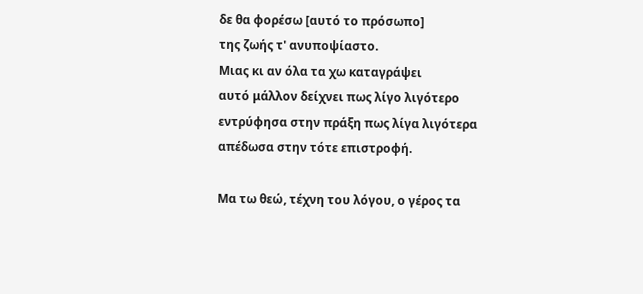δε θα φορέσω [αυτό το πρόσωπο]
της ζωής τ' ανυποψίαστο.
Μιας κι αν όλα τα χω καταγράψει
αυτό μάλλον δείχνει πως λίγο λιγότερο
εντρύφησα στην πράξη πως λίγα λιγότερα
απέδωσα στην τότε επιστροφή.

Μα τω θεώ, τέχνη του λόγου, ο γέρος τα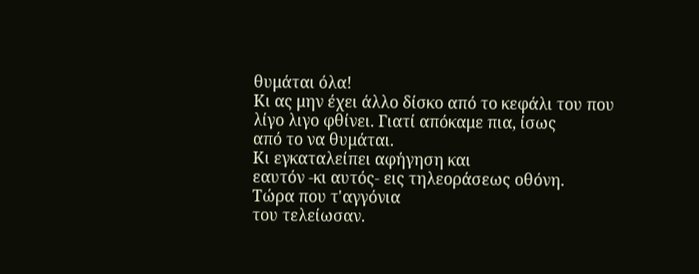θυμάται όλα!
Κι ας μην έχει άλλο δίσκο από το κεφάλι του που
λίγο λιγο φθίνει. Γιατί απόκαμε πια, ίσως
από το να θυμάται.
Κι εγκαταλείπει αφήγηση και
εαυτόν -κι αυτός- εις τηλεοράσεως οθόνη.
Τώρα που τ'αγγόνια
του τελείωσαν.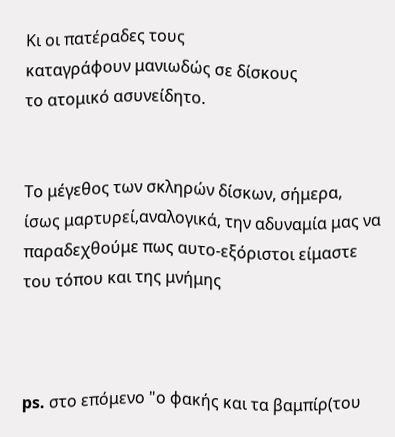Κι οι πατέραδες τους
καταγράφουν μανιωδώς σε δίσκους
το ατομικό ασυνείδητο.


Το μέγεθος των σκληρών δίσκων, σήμερα,
ίσως μαρτυρεί,αναλογικά, την αδυναμία μας να
παραδεχθούμε πως αυτο-εξόριστοι είμαστε
του τόπου και της μνήμης



ps. στο επόμενο "ο φακής και τα βαμπίρ(του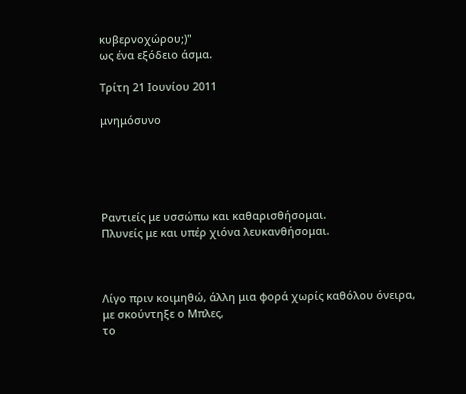κυβερνοχώρου;)"
ως ένα εξόδειο άσμα.

Τρίτη 21 Ιουνίου 2011

μνημόσυνο





Ραντιείς με υσσώπω και καθαρισθήσομαι.
Πλυνείς με και υπέρ χιόνα λευκανθήσομαι.



Λίγο πριν κοιμηθώ, άλλη μια φορά χωρίς καθόλου όνειρα,
με σκούντηξε ο Μπλες,
το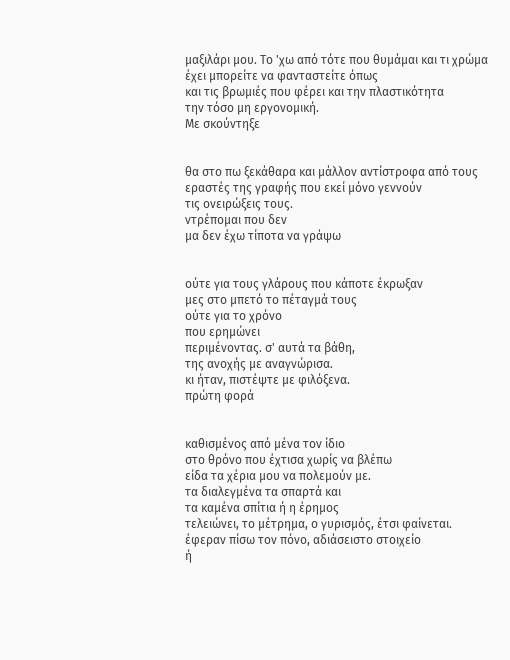μαξιλάρι μου. Το 'χω από τότε που θυμάμαι και τι χρώμα
έχει μπορείτε να φανταστείτε όπως
και τις βρωμιές που φέρει και την πλαστικότητα
την τόσο μη εργονομική.
Με σκούντηξε


θα στο πω ξεκάθαρα και μάλλον αντίστροφα από τους
εραστές της γραφής που εκεί μόνο γεννούν
τις ονειρώξεις τους.
ντρέπομαι που δεν
μα δεν έχω τίποτα να γράψω


ούτε για τους γλάρους που κάποτε έκρωξαν
μες στο μπετό το πέταγμά τους
ούτε για το χρόνο
που ερημώνει
περιμένοντας. σ' αυτά τα βάθη,
της ανοχής με αναγνώρισα.
κι ήταν, πιστέψτε με φιλόξενα.
πρώτη φορά


καθισμένος από μένα τον ίδιο
στο θρόνο που έχτισα χωρίς να βλέπω
είδα τα χέρια μου να πολεμούν με.
τα διαλεγμένα τα σπαρτά και
τα καμένα σπίτια ή η έρημος
τελειώνει, το μέτρημα, ο γυρισμός, έτσι φαίνεται.
έφεραν πίσω τον πόνο, αδιάσειστο στοιχείο
ή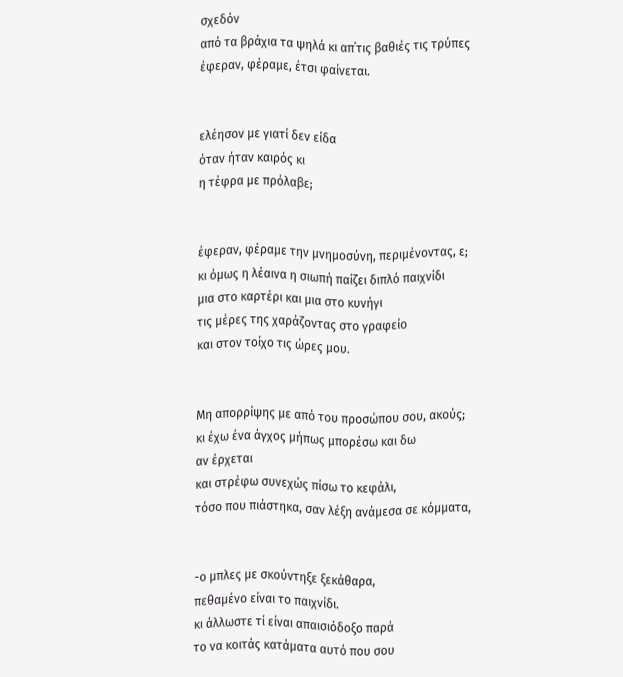σχεδόν
από τα βράχια τα ψηλά κι απ΄τις βαθιές τις τρύπες
έφεραν, φέραμε, έτσι φαίνεται.


ελέησον με γιατί δεν είδα
όταν ήταν καιρός κι
η τέφρα με πρόλαβε;


έφεραν, φέραμε την μνημοσύνη, περιμένοντας, ε;
κι όμως η λέαινα η σιωπή παίζει διπλό παιχνίδι
μια στο καρτέρι και μια στο κυνήγι
τις μέρες της χαράζοντας στο γραφείο
και στον τοίχο τις ώρες μου.


Μη απορρίψης με από του προσώπου σου, ακούς;
κι έχω ένα άγχος μήπως μπορέσω και δω
αν έρχεται
και στρέφω συνεχώς πίσω το κεφάλι,
τόσο που πιάστηκα, σαν λέξη ανάμεσα σε κόμματα,


-ο μπλες με σκούντηξε ξεκάθαρα,
πεθαμένο είναι το παιχνίδι.
κι άλλωστε τί είναι απαισιόδοξο παρά
το να κοιτάς κατάματα αυτό που σου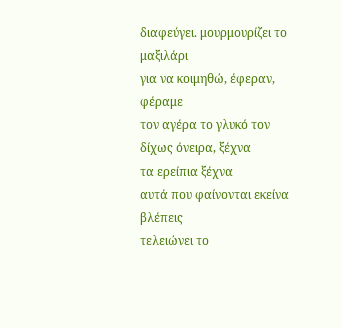διαφεύγει. μουρμουρίζει το μαξιλάρι
για να κοιμηθώ, έφεραν, φέραμε
τον αγέρα το γλυκό τον
δίχως όνειρα, ξέχνα
τα ερείπια ξέχνα
αυτά που φαίνονται εκείνα βλέπεις
τελειώνει το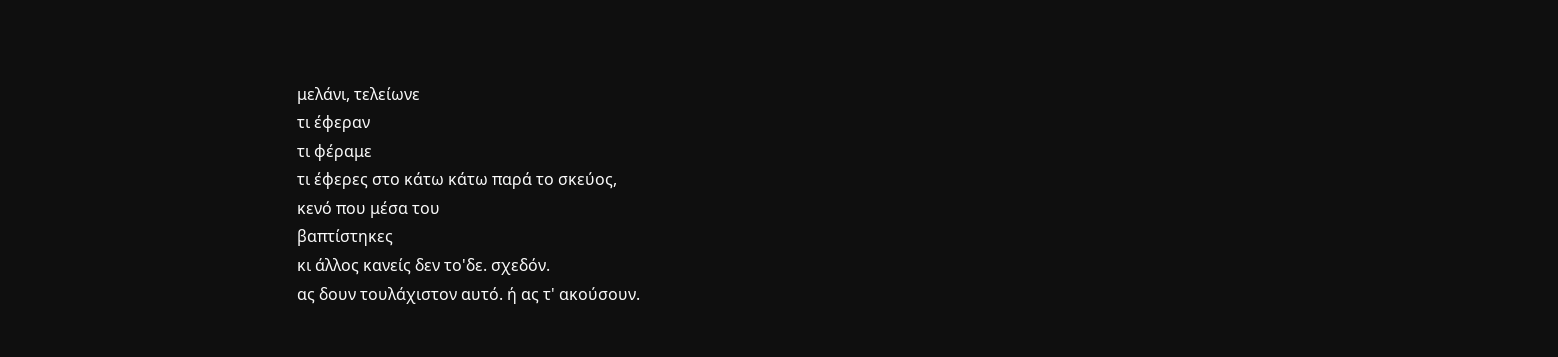μελάνι, τελείωνε
τι έφεραν
τι φέραμε
τι έφερες στο κάτω κάτω παρά το σκεύος,
κενό που μέσα του
βαπτίστηκες
κι άλλος κανείς δεν το'δε. σχεδόν.
ας δουν τουλάχιστον αυτό. ή ας τ' ακούσουν.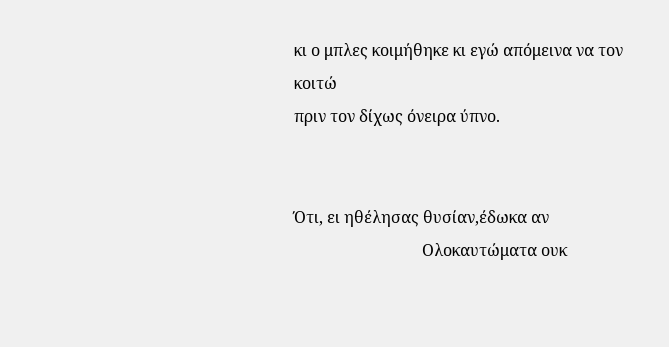κι ο μπλες κοιμήθηκε κι εγώ απόμεινα να τον
κοιτώ
πριν τον δίχως όνειρα ύπνο.


Ότι, ει ηθέλησας θυσίαν,έδωκα αν
                                Ολοκαυτώματα ουκ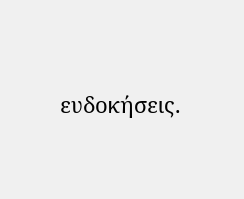ευδοκήσεις.